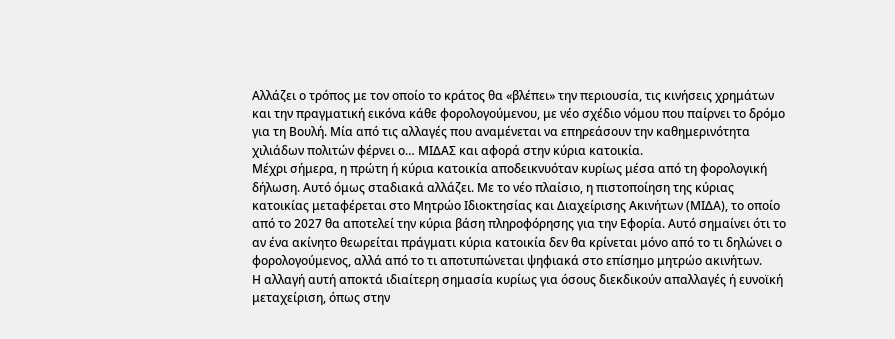Αλλάζει ο τρόπος με τον οποίο το κράτος θα «βλέπει» την περιουσία, τις κινήσεις χρημάτων και την πραγματική εικόνα κάθε φορολογούμενου, με νέο σχέδιο νόμου που παίρνει το δρόμο για τη Βουλή. Μία από τις αλλαγές που αναμένεται να επηρεάσουν την καθημερινότητα χιλιάδων πολιτών φέρνει ο… ΜΙΔΑΣ και αφορά στην κύρια κατοικία.
Μέχρι σήμερα, η πρώτη ή κύρια κατοικία αποδεικνυόταν κυρίως μέσα από τη φορολογική δήλωση. Αυτό όμως σταδιακά αλλάζει. Με το νέο πλαίσιο, η πιστοποίηση της κύριας κατοικίας μεταφέρεται στο Μητρώο Ιδιοκτησίας και Διαχείρισης Ακινήτων (ΜΙΔΑ), το οποίο από το 2027 θα αποτελεί την κύρια βάση πληροφόρησης για την Εφορία. Αυτό σημαίνει ότι το αν ένα ακίνητο θεωρείται πράγματι κύρια κατοικία δεν θα κρίνεται μόνο από το τι δηλώνει ο φορολογούμενος, αλλά από το τι αποτυπώνεται ψηφιακά στο επίσημο μητρώο ακινήτων.
Η αλλαγή αυτή αποκτά ιδιαίτερη σημασία κυρίως για όσους διεκδικούν απαλλαγές ή ευνοϊκή μεταχείριση, όπως στην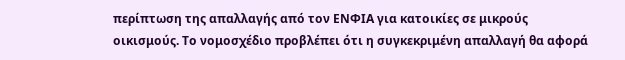περίπτωση της απαλλαγής από τον ΕΝΦΙΑ για κατοικίες σε μικρούς οικισμούς. Το νομοσχέδιο προβλέπει ότι η συγκεκριμένη απαλλαγή θα αφορά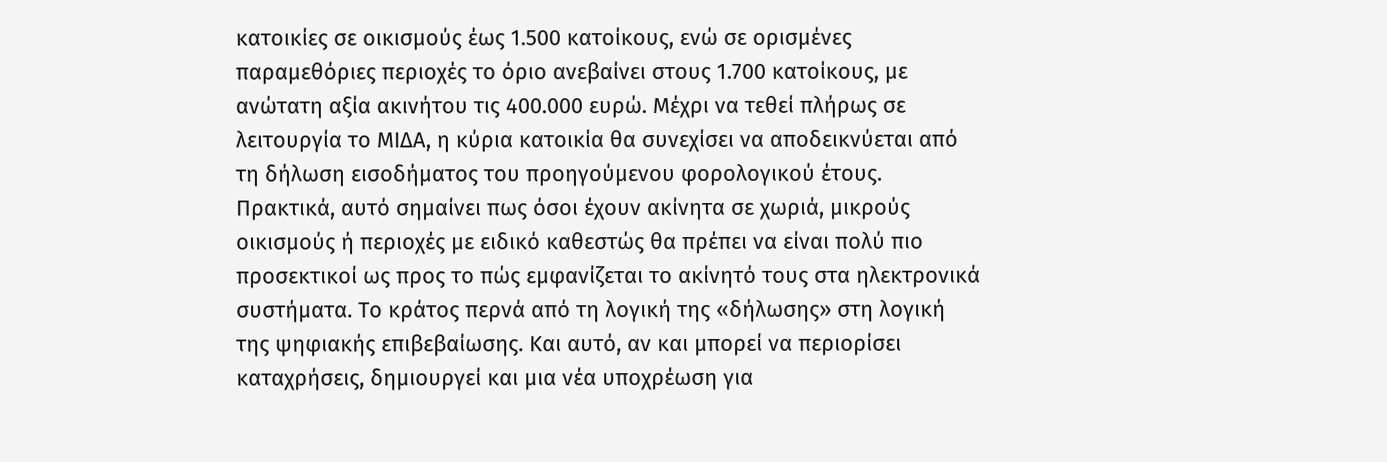κατοικίες σε οικισμούς έως 1.500 κατοίκους, ενώ σε ορισμένες παραμεθόριες περιοχές το όριο ανεβαίνει στους 1.700 κατοίκους, με ανώτατη αξία ακινήτου τις 400.000 ευρώ. Μέχρι να τεθεί πλήρως σε λειτουργία το ΜΙΔΑ, η κύρια κατοικία θα συνεχίσει να αποδεικνύεται από τη δήλωση εισοδήματος του προηγούμενου φορολογικού έτους.
Πρακτικά, αυτό σημαίνει πως όσοι έχουν ακίνητα σε χωριά, μικρούς οικισμούς ή περιοχές με ειδικό καθεστώς θα πρέπει να είναι πολύ πιο προσεκτικοί ως προς το πώς εμφανίζεται το ακίνητό τους στα ηλεκτρονικά συστήματα. Το κράτος περνά από τη λογική της «δήλωσης» στη λογική της ψηφιακής επιβεβαίωσης. Και αυτό, αν και μπορεί να περιορίσει καταχρήσεις, δημιουργεί και μια νέα υποχρέωση για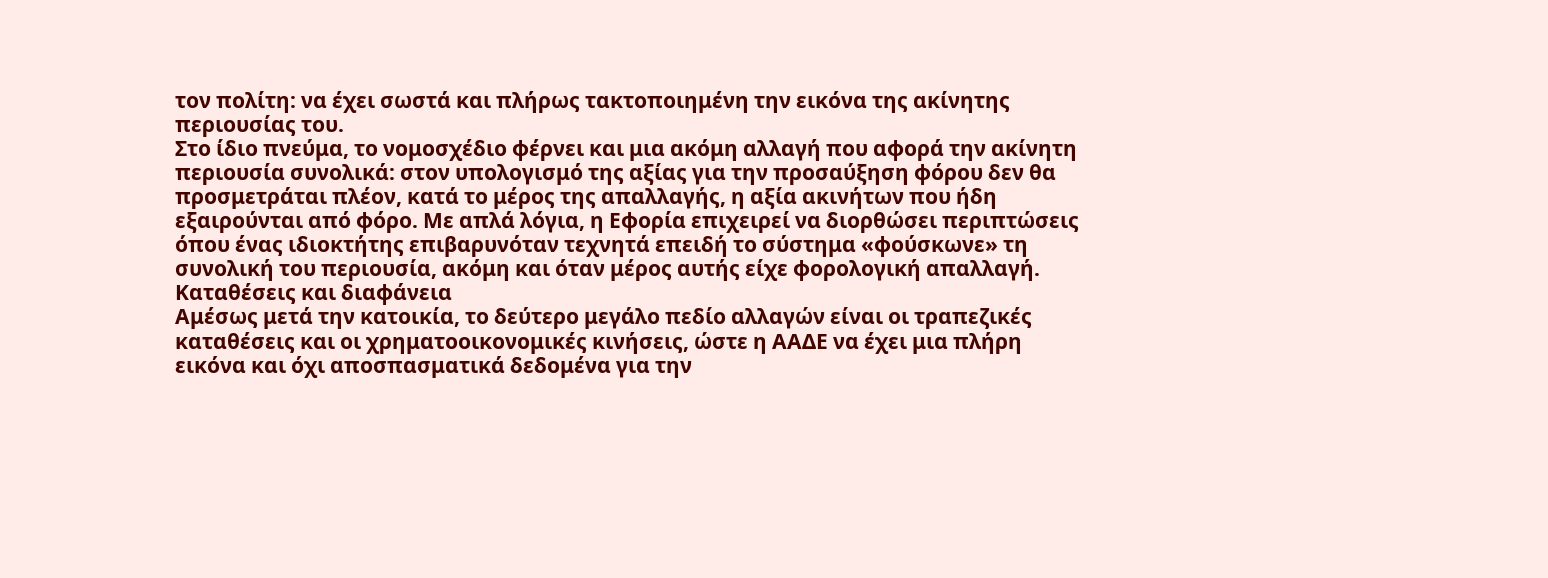τον πολίτη: να έχει σωστά και πλήρως τακτοποιημένη την εικόνα της ακίνητης περιουσίας του.
Στο ίδιο πνεύμα, το νομοσχέδιο φέρνει και μια ακόμη αλλαγή που αφορά την ακίνητη περιουσία συνολικά: στον υπολογισμό της αξίας για την προσαύξηση φόρου δεν θα προσμετράται πλέον, κατά το μέρος της απαλλαγής, η αξία ακινήτων που ήδη εξαιρούνται από φόρο. Με απλά λόγια, η Εφορία επιχειρεί να διορθώσει περιπτώσεις όπου ένας ιδιοκτήτης επιβαρυνόταν τεχνητά επειδή το σύστημα «φούσκωνε» τη συνολική του περιουσία, ακόμη και όταν μέρος αυτής είχε φορολογική απαλλαγή.
Καταθέσεις και διαφάνεια
Αμέσως μετά την κατοικία, το δεύτερο μεγάλο πεδίο αλλαγών είναι οι τραπεζικές καταθέσεις και οι χρηματοοικονομικές κινήσεις, ώστε η ΑΑΔΕ να έχει μια πλήρη εικόνα και όχι αποσπασματικά δεδομένα για την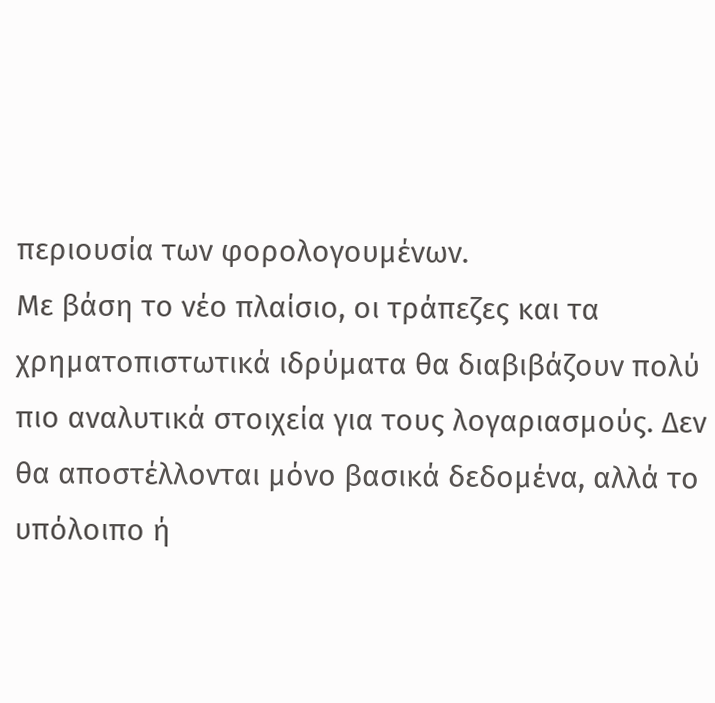περιουσία των φορολογουμένων.
Με βάση το νέο πλαίσιο, οι τράπεζες και τα χρηματοπιστωτικά ιδρύματα θα διαβιβάζουν πολύ πιο αναλυτικά στοιχεία για τους λογαριασμούς. Δεν θα αποστέλλονται μόνο βασικά δεδομένα, αλλά το υπόλοιπο ή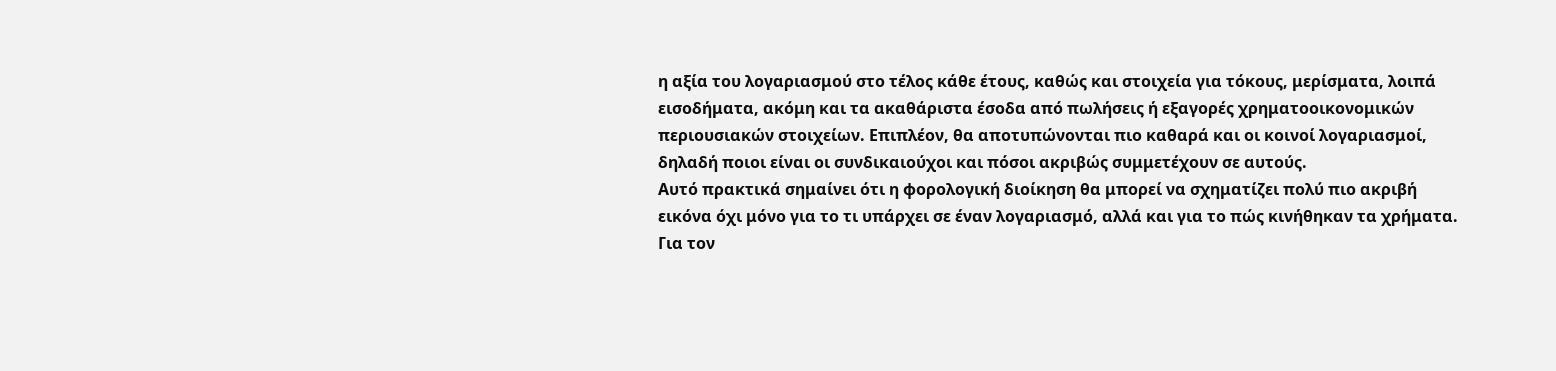η αξία του λογαριασμού στο τέλος κάθε έτους, καθώς και στοιχεία για τόκους, μερίσματα, λοιπά εισοδήματα, ακόμη και τα ακαθάριστα έσοδα από πωλήσεις ή εξαγορές χρηματοοικονομικών περιουσιακών στοιχείων. Επιπλέον, θα αποτυπώνονται πιο καθαρά και οι κοινοί λογαριασμοί, δηλαδή ποιοι είναι οι συνδικαιούχοι και πόσοι ακριβώς συμμετέχουν σε αυτούς.
Αυτό πρακτικά σημαίνει ότι η φορολογική διοίκηση θα μπορεί να σχηματίζει πολύ πιο ακριβή εικόνα όχι μόνο για το τι υπάρχει σε έναν λογαριασμό, αλλά και για το πώς κινήθηκαν τα χρήματα. Για τον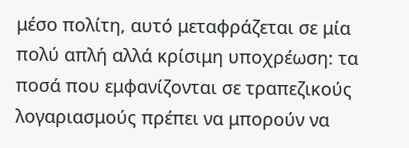μέσο πολίτη, αυτό μεταφράζεται σε μία πολύ απλή αλλά κρίσιμη υποχρέωση: τα ποσά που εμφανίζονται σε τραπεζικούς λογαριασμούς πρέπει να μπορούν να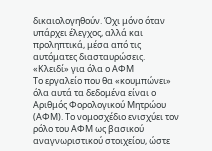δικαιολογηθούν. Όχι μόνο όταν υπάρχει έλεγχος, αλλά και προληπτικά, μέσα από τις αυτόματες διασταυρώσεις.
«Κλειδί» για όλα ο ΑΦΜ
Το εργαλείο που θα «κουμπώνει» όλα αυτά τα δεδομένα είναι ο Αριθμός Φορολογικού Μητρώου (ΑΦΜ). Το νομοσχέδιο ενισχύει τον ρόλο του ΑΦΜ ως βασικού αναγνωριστικού στοιχείου, ώστε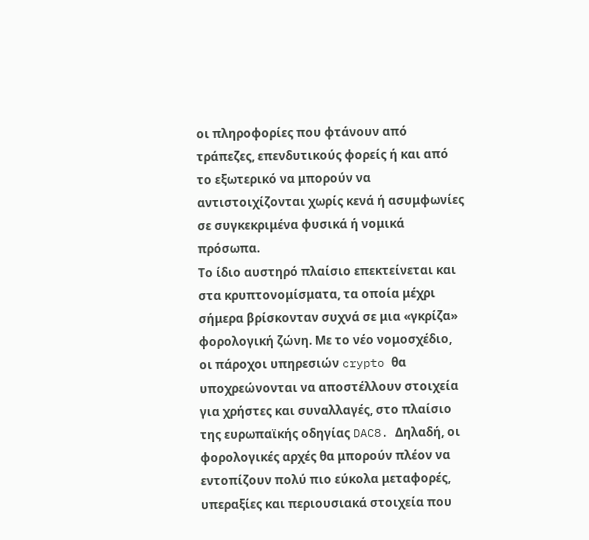οι πληροφορίες που φτάνουν από τράπεζες, επενδυτικούς φορείς ή και από το εξωτερικό να μπορούν να αντιστοιχίζονται χωρίς κενά ή ασυμφωνίες σε συγκεκριμένα φυσικά ή νομικά πρόσωπα.
Το ίδιο αυστηρό πλαίσιο επεκτείνεται και στα κρυπτονομίσματα, τα οποία μέχρι σήμερα βρίσκονταν συχνά σε μια «γκρίζα» φορολογική ζώνη. Με το νέο νομοσχέδιο, οι πάροχοι υπηρεσιών crypto θα υποχρεώνονται να αποστέλλουν στοιχεία για χρήστες και συναλλαγές, στο πλαίσιο της ευρωπαϊκής οδηγίας DAC8. Δηλαδή, οι φορολογικές αρχές θα μπορούν πλέον να εντοπίζουν πολύ πιο εύκολα μεταφορές, υπεραξίες και περιουσιακά στοιχεία που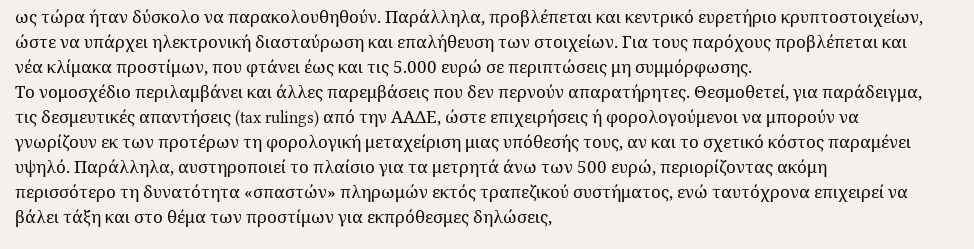ως τώρα ήταν δύσκολο να παρακολουθηθούν. Παράλληλα, προβλέπεται και κεντρικό ευρετήριο κρυπτοστοιχείων, ώστε να υπάρχει ηλεκτρονική διασταύρωση και επαλήθευση των στοιχείων. Για τους παρόχους προβλέπεται και νέα κλίμακα προστίμων, που φτάνει έως και τις 5.000 ευρώ σε περιπτώσεις μη συμμόρφωσης.
Το νομοσχέδιο περιλαμβάνει και άλλες παρεμβάσεις που δεν περνούν απαρατήρητες. Θεσμοθετεί, για παράδειγμα, τις δεσμευτικές απαντήσεις (tax rulings) από την ΑΑΔΕ, ώστε επιχειρήσεις ή φορολογούμενοι να μπορούν να γνωρίζουν εκ των προτέρων τη φορολογική μεταχείριση μιας υπόθεσής τους, αν και το σχετικό κόστος παραμένει υψηλό. Παράλληλα, αυστηροποιεί το πλαίσιο για τα μετρητά άνω των 500 ευρώ, περιορίζοντας ακόμη περισσότερο τη δυνατότητα «σπαστών» πληρωμών εκτός τραπεζικού συστήματος, ενώ ταυτόχρονα επιχειρεί να βάλει τάξη και στο θέμα των προστίμων για εκπρόθεσμες δηλώσεις,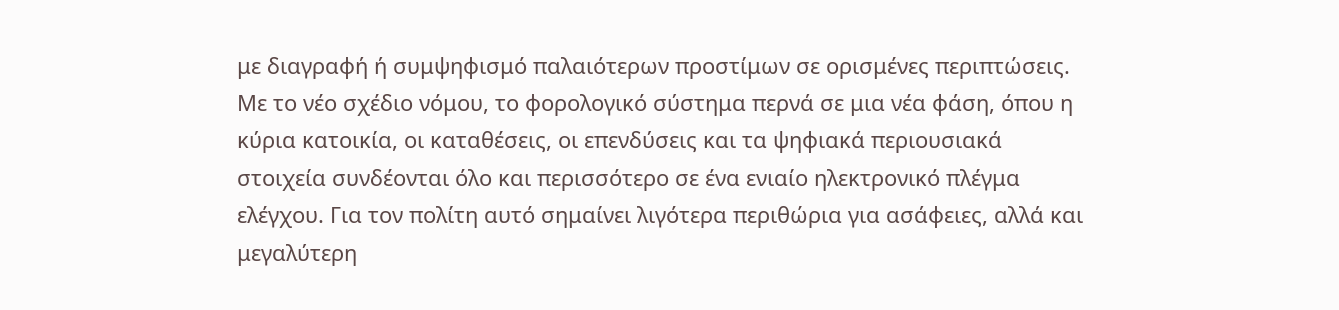με διαγραφή ή συμψηφισμό παλαιότερων προστίμων σε ορισμένες περιπτώσεις.
Με το νέο σχέδιο νόμου, το φορολογικό σύστημα περνά σε μια νέα φάση, όπου η κύρια κατοικία, οι καταθέσεις, οι επενδύσεις και τα ψηφιακά περιουσιακά στοιχεία συνδέονται όλο και περισσότερο σε ένα ενιαίο ηλεκτρονικό πλέγμα ελέγχου. Για τον πολίτη αυτό σημαίνει λιγότερα περιθώρια για ασάφειες, αλλά και μεγαλύτερη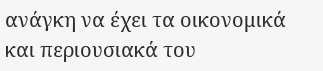ανάγκη να έχει τα οικονομικά και περιουσιακά του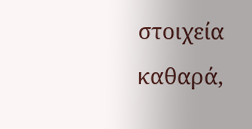στοιχεία καθαρά,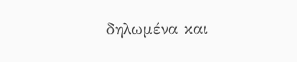δηλωμένα και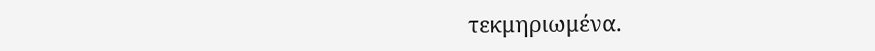τεκμηριωμένα.